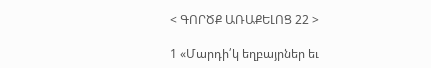< ԳՈՐԾՔ ԱՌԱՔԵԼՈՑ 22 >

1 «Մարդի՛կ եղբայրներ եւ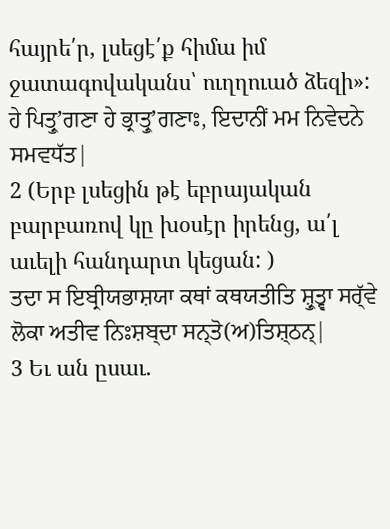հայրե՛ր, լսեցէ՛ք հիմա իմ ջատագովականս՝ ուղղուած ձեզի»:
ਹੇ ਪਿਤ੍ਰੁʼਗਣਾ ਹੇ ਭ੍ਰਾਤ੍ਰੁʼਗਣਾਃ, ਇਦਾਨੀਂ ਮਮ ਨਿਵੇਦਨੇ ਸਮਵਧੱਤ|
2 (Երբ լսեցին թէ եբրայական բարբառով կը խօսէր իրենց, ա՛լ աւելի հանդարտ կեցան: )
ਤਦਾ ਸ ਇਬ੍ਰੀਯਭਾਸ਼ਯਾ ਕਥਾਂ ਕਥਯਤੀਤਿ ਸ਼੍ਰੁਤ੍ਵਾ ਸਰ੍ੱਵੇ ਲੋਕਾ ਅਤੀਵ ਨਿਃਸ਼ਬ੍ਦਾ ਸਨ੍ਤੋ(ਅ)ਤਿਸ਼੍ਠਨ੍|
3 Եւ ան ըսաւ.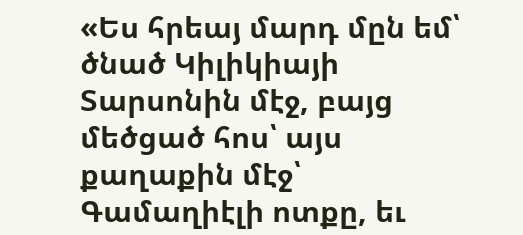«Ես հրեայ մարդ մըն եմ՝ ծնած Կիլիկիայի Տարսոնին մէջ, բայց մեծցած հոս՝ այս քաղաքին մէջ՝ Գամաղիէլի ոտքը, եւ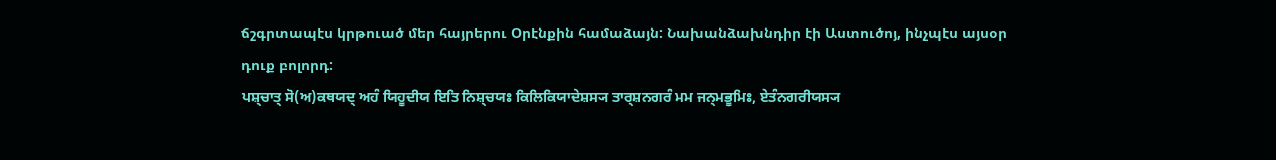ճշգրտապէս կրթուած մեր հայրերու Օրէնքին համաձայն: Նախանձախնդիր էի Աստուծոյ, ինչպէս այսօր դուք բոլորդ:
ਪਸ਼੍ਚਾਤ੍ ਸੋ(ਅ)ਕਥਯਦ੍ ਅਹੰ ਯਿਹੂਦੀਯ ਇਤਿ ਨਿਸ਼੍ਚਯਃ ਕਿਲਿਕਿਯਾਦੇਸ਼ਸ੍ਯ ਤਾਰ੍ਸ਼ਨਗਰੰ ਮਮ ਜਨ੍ਮਭੂਮਿਃ, ਏਤੰਨਗਰੀਯਸ੍ਯ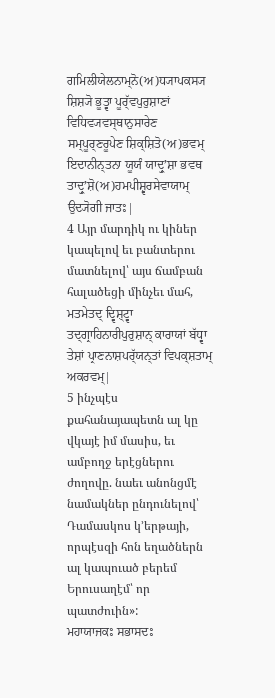ਗਮਿਲੀਯੇਲਨਾਮ੍ਨੋ(ਅ)ਧ੍ਯਾਪਕਸ੍ਯ ਸ਼ਿਸ਼੍ਯੋ ਭੂਤ੍ਵਾ ਪੂਰ੍ੱਵਪੁਰੁਸ਼ਾਣਾਂ ਵਿਧਿਵ੍ਯਵਸ੍ਥਾਨੁਸਾਰੇਣ ਸਮ੍ਪੂਰ੍ਣਰੂਪੇਣ ਸ਼ਿਕ੍ਸ਼ਿਤੋ(ਅ)ਭਵਮ੍ ਇਦਾਨੀਨ੍ਤਨਾ ਯੂਯੰ ਯਾਦ੍ਰੁʼਸ਼ਾ ਭਵਥ ਤਾਦ੍ਰੁʼਸ਼ੋ(ਅ)ਹਮਪੀਸ਼੍ਵਰਸੇਵਾਯਾਮ੍ ਉਦ੍ਯੋਗੀ ਜਾਤਃ|
4 Այր մարդիկ ու կիներ կապելով եւ բանտերու մատնելով՝ այս ճամբան հալածեցի մինչեւ մահ,
ਮਤਮੇਤਦ੍ ਦ੍ਵਿਸ਼੍ਟ੍ਵਾ ਤਦ੍ਗ੍ਰਾਹਿਨਾਰੀਪੁਰੁਸ਼ਾਨ੍ ਕਾਰਾਯਾਂ ਬੱਧ੍ਵਾ ਤੇਸ਼ਾਂ ਪ੍ਰਾਣਨਾਸ਼ਪਰ੍ੱਯਨ੍ਤਾਂ ਵਿਪਕ੍ਸ਼ਤਾਮ੍ ਅਕਰਵਮ੍|
5 ինչպէս քահանայապետն ալ կը վկայէ իմ մասիս, եւ ամբողջ երէցներու ժողովը. նաեւ անոնցմէ նամակներ ընդունելով՝ Դամասկոս կ՚երթայի, որպէսզի հոն եղածներն ալ կապուած բերեմ Երուսաղէմ՝ որ պատժուին»:
ਮਹਾਯਾਜਕਃ ਸਭਾਸਦਃ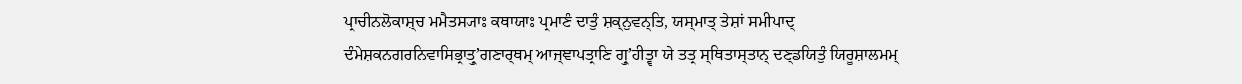ਪ੍ਰਾਚੀਨਲੋਕਾਸ਼੍ਚ ਮਮੈਤਸ੍ਯਾਃ ਕਥਾਯਾਃ ਪ੍ਰਮਾਣੰ ਦਾਤੁੰ ਸ਼ਕ੍ਨੁਵਨ੍ਤਿ, ਯਸ੍ਮਾਤ੍ ਤੇਸ਼ਾਂ ਸਮੀਪਾਦ੍ ਦੰਮੇਸ਼ਕਨਗਰਨਿਵਾਸਿਭ੍ਰਾਤ੍ਰੁʼਗਣਾਰ੍ਥਮ੍ ਆਜ੍ਞਾਪਤ੍ਰਾਣਿ ਗ੍ਰੁʼਹੀਤ੍ਵਾ ਯੇ ਤਤ੍ਰ ਸ੍ਥਿਤਾਸ੍ਤਾਨ੍ ਦਣ੍ਡਯਿਤੁੰ ਯਿਰੂਸ਼ਾਲਮਮ੍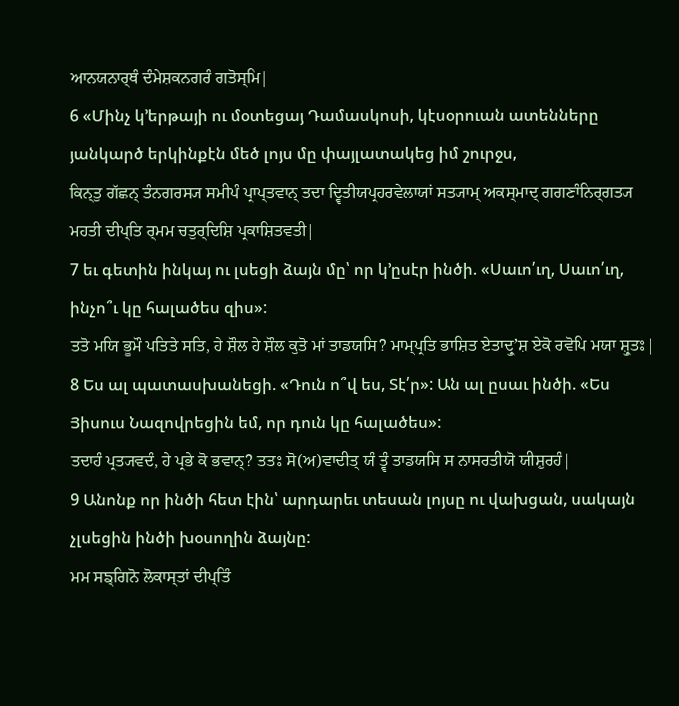ਆਨਯਨਾਰ੍ਥੰ ਦੰਮੇਸ਼ਕਨਗਰੰ ਗਤੋਸ੍ਮਿ|
6 «Մինչ կ՚երթայի ու մօտեցայ Դամասկոսի, կէսօրուան ատենները յանկարծ երկինքէն մեծ լոյս մը փայլատակեց իմ շուրջս,
ਕਿਨ੍ਤੁ ਗੱਛਨ੍ ਤੰਨਗਰਸ੍ਯ ਸਮੀਪੰ ਪ੍ਰਾਪ੍ਤਵਾਨ੍ ਤਦਾ ਦ੍ਵਿਤੀਯਪ੍ਰਹਰਵੇਲਾਯਾਂ ਸਤ੍ਯਾਮ੍ ਅਕਸ੍ਮਾਦ੍ ਗਗਣਾੰਨਿਰ੍ਗਤ੍ਯ ਮਹਤੀ ਦੀਪ੍ਤਿ ਰ੍ਮਮ ਚਤੁਰ੍ਦਿਸ਼ਿ ਪ੍ਰਕਾਸ਼ਿਤਵਤੀ|
7 եւ գետին ինկայ ու լսեցի ձայն մը՝ որ կ՚ըսէր ինծի. «Սաւո՛ւղ, Սաւո՛ւղ, ինչո՞ւ կը հալածես զիս»:
ਤਤੋ ਮਯਿ ਭੂਮੌ ਪਤਿਤੇ ਸਤਿ, ਹੇ ਸ਼ੌਲ ਹੇ ਸ਼ੌਲ ਕੁਤੋ ਮਾਂ ਤਾਡਯਸਿ? ਮਾਮ੍ਪ੍ਰਤਿ ਭਾਸ਼ਿਤ ਏਤਾਦ੍ਰੁʼਸ਼ ਏਕੋ ਰਵੋਪਿ ਮਯਾ ਸ਼੍ਰੁਤਃ|
8 Ես ալ պատասխանեցի. «Դուն ո՞վ ես, Տէ՛ր»: Ան ալ ըսաւ ինծի. «Ես Յիսուս Նազովրեցին եմ, որ դուն կը հալածես»:
ਤਦਾਹੰ ਪ੍ਰਤ੍ਯਵਦੰ, ਹੇ ਪ੍ਰਭੇ ਕੋ ਭਵਾਨ੍? ਤਤਃ ਸੋ(ਅ)ਵਾਦੀਤ੍ ਯੰ ਤ੍ਵੰ ਤਾਡਯਸਿ ਸ ਨਾਸਰਤੀਯੋ ਯੀਸ਼ੁਰਹੰ|
9 Անոնք որ ինծի հետ էին՝ արդարեւ տեսան լոյսը ու վախցան, սակայն չլսեցին ինծի խօսողին ձայնը:
ਮਮ ਸਙ੍ਗਿਨੋ ਲੋਕਾਸ੍ਤਾਂ ਦੀਪ੍ਤਿੰ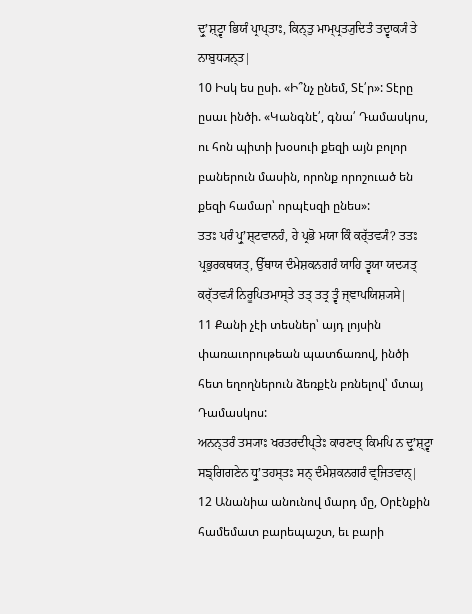ਦ੍ਰੁʼਸ਼੍ਟ੍ਵਾ ਭਿਯੰ ਪ੍ਰਾਪ੍ਤਾਃ, ਕਿਨ੍ਤੁ ਮਾਮ੍ਪ੍ਰਤ੍ਯੁਦਿਤੰ ਤਦ੍ਵਾਕ੍ਯੰ ਤੇ ਨਾਬੁਧ੍ਯਨ੍ਤ|
10 Իսկ ես ըսի. «Ի՞նչ ընեմ, Տէ՛ր»: Տէրը ըսաւ ինծի. «Կանգնէ՛, գնա՛ Դամասկոս, ու հոն պիտի խօսուի քեզի այն բոլոր բաներուն մասին, որոնք որոշուած են քեզի համար՝ որպէսզի ընես»:
ਤਤਃ ਪਰੰ ਪ੍ਰੁʼਸ਼੍ਟਵਾਨਹੰ, ਹੇ ਪ੍ਰਭੋ ਮਯਾ ਕਿੰ ਕਰ੍ੱਤਵ੍ਯੰ? ਤਤਃ ਪ੍ਰਭੁਰਕਥਯਤ੍, ਉੱਥਾਯ ਦੰਮੇਸ਼ਕਨਗਰੰ ਯਾਹਿ ਤ੍ਵਯਾ ਯਦ੍ਯਤ੍ ਕਰ੍ੱਤਵ੍ਯੰ ਨਿਰੂਪਿਤਮਾਸ੍ਤੇ ਤਤ੍ ਤਤ੍ਰ ਤ੍ਵੰ ਜ੍ਞਾਪਯਿਸ਼੍ਯਸੇ|
11 Քանի չէի տեսներ՝ այդ լոյսին փառաւորութեան պատճառով, ինծի հետ եղողներուն ձեռքէն բռնելով՝ մտայ Դամասկոս:
ਅਨਨ੍ਤਰੰ ਤਸ੍ਯਾਃ ਖਰਤਰਦੀਪ੍ਤੇਃ ਕਾਰਣਾਤ੍ ਕਿਮਪਿ ਨ ਦ੍ਰੁʼਸ਼੍ਟ੍ਵਾ ਸਙ੍ਗਿਗਣੇਨ ਧ੍ਰੁʼਤਹਸ੍ਤਃ ਸਨ੍ ਦੰਮੇਸ਼ਕਨਗਰੰ ਵ੍ਰਜਿਤਵਾਨ੍|
12 Անանիա անունով մարդ մը, Օրէնքին համեմատ բարեպաշտ, եւ բարի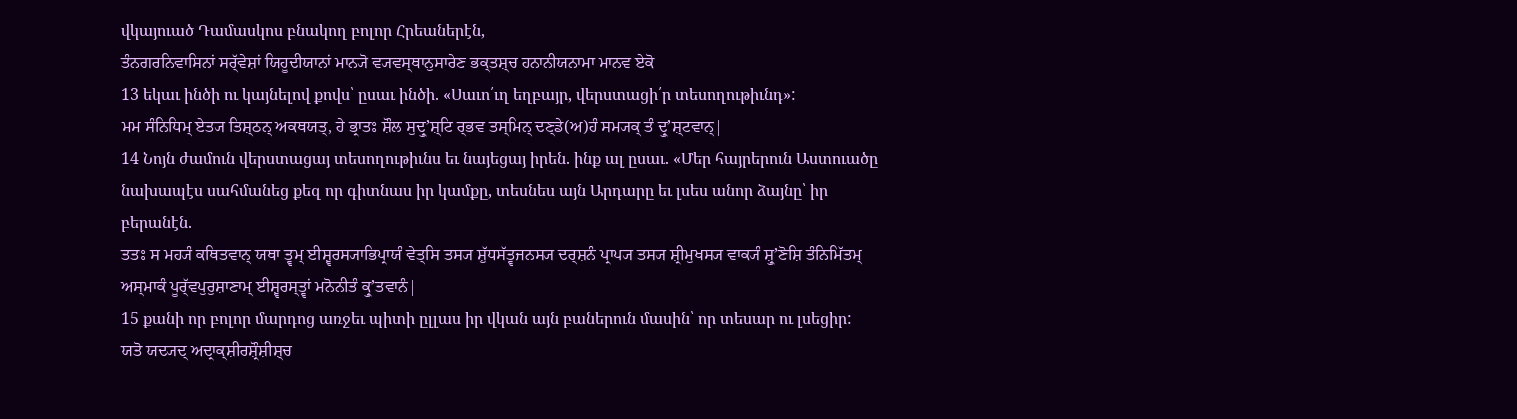վկայուած Դամասկոս բնակող բոլոր Հրեաներէն,
ਤੰਨਗਰਨਿਵਾਸਿਨਾਂ ਸਰ੍ੱਵੇਸ਼ਾਂ ਯਿਹੂਦੀਯਾਨਾਂ ਮਾਨ੍ਯੋ ਵ੍ਯਵਸ੍ਥਾਨੁਸਾਰੇਣ ਭਕ੍ਤਸ਼੍ਚ ਹਨਾਨੀਯਨਾਮਾ ਮਾਨਵ ਏਕੋ
13 եկաւ ինծի ու կայնելով քովս՝ ըսաւ ինծի. «Սաւո՛ւղ եղբայր, վերստացի՛ր տեսողութիւնդ»:
ਮਮ ਸੰਨਿਧਿਮ੍ ਏਤ੍ਯ ਤਿਸ਼੍ਠਨ੍ ਅਕਥਯਤ੍, ਹੇ ਭ੍ਰਾਤਃ ਸ਼ੌਲ ਸੁਦ੍ਰੁʼਸ਼੍ਟਿ ਰ੍ਭਵ ਤਸ੍ਮਿਨ੍ ਦਣ੍ਡੇ(ਅ)ਹੰ ਸਮ੍ਯਕ੍ ਤੰ ਦ੍ਰੁʼਸ਼੍ਟਵਾਨ੍|
14 Նոյն ժամուն վերստացայ տեսողութիւնս եւ նայեցայ իրեն. ինք ալ ըսաւ. «Մեր հայրերուն Աստուածը նախապէս սահմանեց քեզ որ գիտնաս իր կամքը, տեսնես այն Արդարը եւ լսես անոր ձայնը՝ իր բերանէն.
ਤਤਃ ਸ ਮਹ੍ਯੰ ਕਥਿਤਵਾਨ੍ ਯਥਾ ਤ੍ਵਮ੍ ਈਸ਼੍ਵਰਸ੍ਯਾਭਿਪ੍ਰਾਯੰ ਵੇਤ੍ਸਿ ਤਸ੍ਯ ਸ਼ੁੱਧਸੱਤ੍ਵਜਨਸ੍ਯ ਦਰ੍ਸ਼ਨੰ ਪ੍ਰਾਪ੍ਯ ਤਸ੍ਯ ਸ਼੍ਰੀਮੁਖਸ੍ਯ ਵਾਕ੍ਯੰ ਸ਼੍ਰੁʼਣੋਸ਼ਿ ਤੰਨਿਮਿੱਤਮ੍ ਅਸ੍ਮਾਕੰ ਪੂਰ੍ੱਵਪੁਰੁਸ਼ਾਣਾਮ੍ ਈਸ਼੍ਵਰਸ੍ਤ੍ਵਾਂ ਮਨੋਨੀਤੰ ਕ੍ਰੁʼਤਵਾਨੰ|
15 քանի որ բոլոր մարդոց առջեւ պիտի ըլլաս իր վկան այն բաներուն մասին՝ որ տեսար ու լսեցիր:
ਯਤੋ ਯਦ੍ਯਦ੍ ਅਦ੍ਰਾਕ੍ਸ਼ੀਰਸ਼੍ਰੌਸ਼ੀਸ਼੍ਚ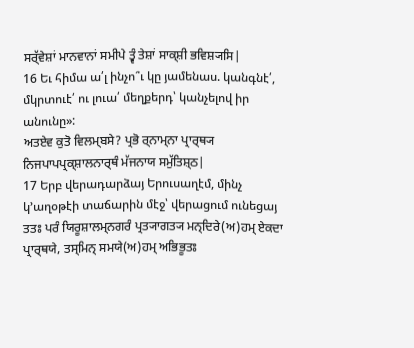ਸਰ੍ੱਵੇਸ਼ਾਂ ਮਾਨਵਾਨਾਂ ਸਮੀਪੇ ਤ੍ਵੰ ਤੇਸ਼ਾਂ ਸਾਕ੍ਸ਼ੀ ਭਵਿਸ਼੍ਯਸਿ|
16 Եւ հիմա ա՛լ ինչո՞ւ կը յամենաս. կանգնէ՛, մկրտուէ՛ ու լուա՛ մեղքերդ՝ կանչելով իր անունը»:
ਅਤਏਵ ਕੁਤੋ ਵਿਲਮ੍ਬਸੇ? ਪ੍ਰਭੋ ਰ੍ਨਾਮ੍ਨਾ ਪ੍ਰਾਰ੍ਥ੍ਯ ਨਿਜਪਾਪਪ੍ਰਕ੍ਸ਼ਾਲਨਾਰ੍ਥੰ ਮੱਜਨਾਯ ਸਮੁੱਤਿਸ਼੍ਠ|
17 Երբ վերադարձայ Երուսաղէմ, մինչ կ՚աղօթէի տաճարին մէջ՝ վերացում ունեցայ
ਤਤਃ ਪਰੰ ਯਿਰੂਸ਼ਾਲਮ੍ਨਗਰੰ ਪ੍ਰਤ੍ਯਾਗਤ੍ਯ ਮਨ੍ਦਿਰੇ(ਅ)ਹਮ੍ ਏਕਦਾ ਪ੍ਰਾਰ੍ਥਯੇ, ਤਸ੍ਮਿਨ੍ ਸਮਯੇ(ਅ)ਹਮ੍ ਅਭਿਭੂਤਃ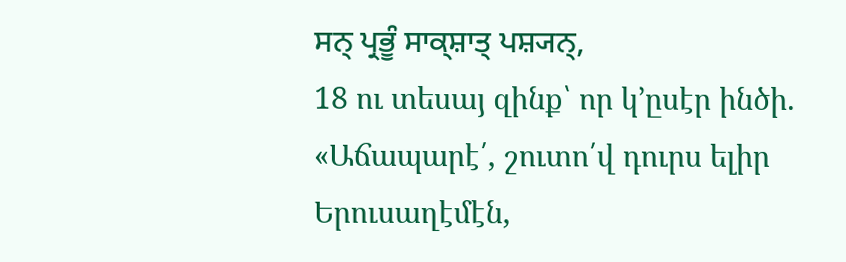ਸਨ੍ ਪ੍ਰਭੂੰ ਸਾਕ੍ਸ਼ਾਤ੍ ਪਸ਼੍ਯਨ੍,
18 ու տեսայ զինք՝ որ կ՚ըսէր ինծի. «Աճապարէ՛, շուտո՛վ դուրս ելիր Երուսաղէմէն,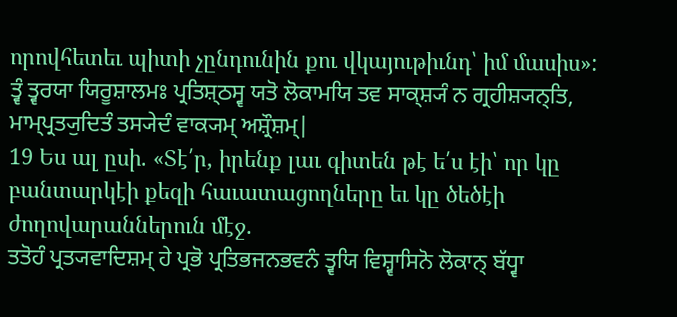որովհետեւ պիտի չընդունին քու վկայութիւնդ՝ իմ մասիս»:
ਤ੍ਵੰ ਤ੍ਵਰਯਾ ਯਿਰੂਸ਼ਾਲਮਃ ਪ੍ਰਤਿਸ਼੍ਠਸ੍ਵ ਯਤੋ ਲੋਕਾਮਯਿ ਤਵ ਸਾਕ੍ਸ਼੍ਯੰ ਨ ਗ੍ਰਹੀਸ਼੍ਯਨ੍ਤਿ, ਮਾਮ੍ਪ੍ਰਤ੍ਯੁਦਿਤੰ ਤਸ੍ਯੇਦੰ ਵਾਕ੍ਯਮ੍ ਅਸ਼੍ਰੌਸ਼ਮ੍|
19 Ես ալ ըսի. «Տէ՛ր, իրենք լաւ գիտեն թէ ե՛ս էի՝ որ կը բանտարկէի քեզի հաւատացողները եւ կը ծեծէի ժողովարաններուն մէջ.
ਤਤੋਹੰ ਪ੍ਰਤ੍ਯਵਾਦਿਸ਼ਮ੍ ਹੇ ਪ੍ਰਭੋ ਪ੍ਰਤਿਭਜਨਭਵਨੰ ਤ੍ਵਯਿ ਵਿਸ਼੍ਵਾਸਿਨੋ ਲੋਕਾਨ੍ ਬੱਧ੍ਵਾ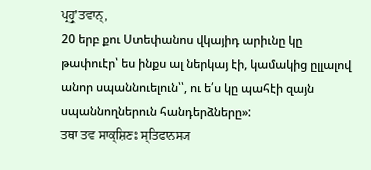ਪ੍ਰਹ੍ਰੁʼਤਵਾਨ੍,
20 երբ քու Ստեփանոս վկայիդ արիւնը կը թափուէր՝ ես ինքս ալ ներկայ էի, կամակից ըլլալով անոր սպաննուելուն՝՝, ու ե՛ս կը պահէի զայն սպաննողներուն հանդերձները»:
ਤਥਾ ਤਵ ਸਾਕ੍ਸ਼ਿਣਃ ਸ੍ਤਿਫਾਨਸ੍ਯ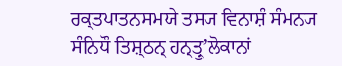ਰਕ੍ਤਪਾਤਨਸਮਯੇ ਤਸ੍ਯ ਵਿਨਾਸ਼ੰ ਸੰਮਨ੍ਯ ਸੰਨਿਧੌ ਤਿਸ਼੍ਠਨ੍ ਹਨ੍ਤ੍ਰੁʼਲੋਕਾਨਾਂ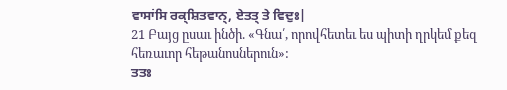ਵਾਸਾਂਸਿ ਰਕ੍ਸ਼ਿਤਵਾਨ੍, ਏਤਤ੍ ਤੇ ਵਿਦੁਃ|
21 Բայց ըսաւ ինծի. «Գնա՛, որովհետեւ ես պիտի ղրկեմ քեզ հեռաւոր հեթանոսներուն»:
ਤਤਃ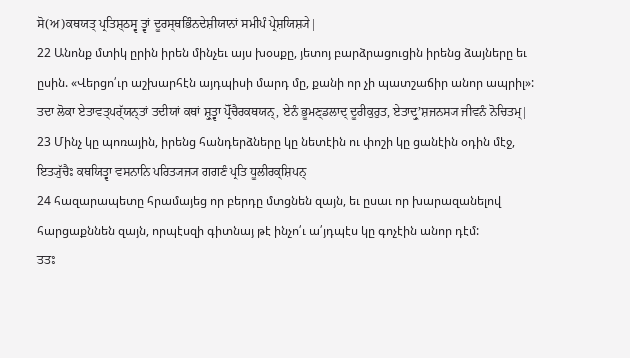ਸੋ(ਅ)ਕਥਯਤ੍ ਪ੍ਰਤਿਸ਼੍ਠਸ੍ਵ ਤ੍ਵਾਂ ਦੂਰਸ੍ਥਭਿੰਨਦੇਸ਼ੀਯਾਨਾਂ ਸਮੀਪੰ ਪ੍ਰੇਸ਼ਯਿਸ਼੍ਯੇ|
22 Անոնք մտիկ ըրին իրեն մինչեւ այս խօսքը, յետոյ բարձրացուցին իրենց ձայները եւ ըսին. «Վերցո՛ւր աշխարհէն այդպիսի մարդ մը, քանի որ չի պատշաճիր անոր ապրիլ»:
ਤਦਾ ਲੋਕਾ ਏਤਾਵਤ੍ਪਰ੍ੱਯਨ੍ਤਾਂ ਤਦੀਯਾਂ ਕਥਾਂ ਸ਼੍ਰੁਤ੍ਵਾ ਪ੍ਰੋੱਚੈਰਕਥਯਨ੍, ਏਨੰ ਭੂਮਣ੍ਡਲਾਦ੍ ਦੂਰੀਕੁਰੁਤ, ਏਤਾਦ੍ਰੁʼਸ਼ਜਨਸ੍ਯ ਜੀਵਨੰ ਨੋਚਿਤਮ੍|
23 Մինչ կը պոռային, իրենց հանդերձները կը նետէին ու փոշի կը ցանէին օդին մէջ,
ਇਤ੍ਯੁੱਚੈਃ ਕਥਯਿਤ੍ਵਾ ਵਸਨਾਨਿ ਪਰਿਤ੍ਯਜ੍ਯ ਗਗਣੰ ਪ੍ਰਤਿ ਧੂਲੀਰਕ੍ਸ਼ਿਪਨ੍
24 հազարապետը հրամայեց որ բերդը մտցնեն զայն, եւ ըսաւ որ խարազանելով հարցաքննեն զայն, որպէսզի գիտնայ թէ ինչո՛ւ ա՛յդպէս կը գոչէին անոր դէմ:
ਤਤਃ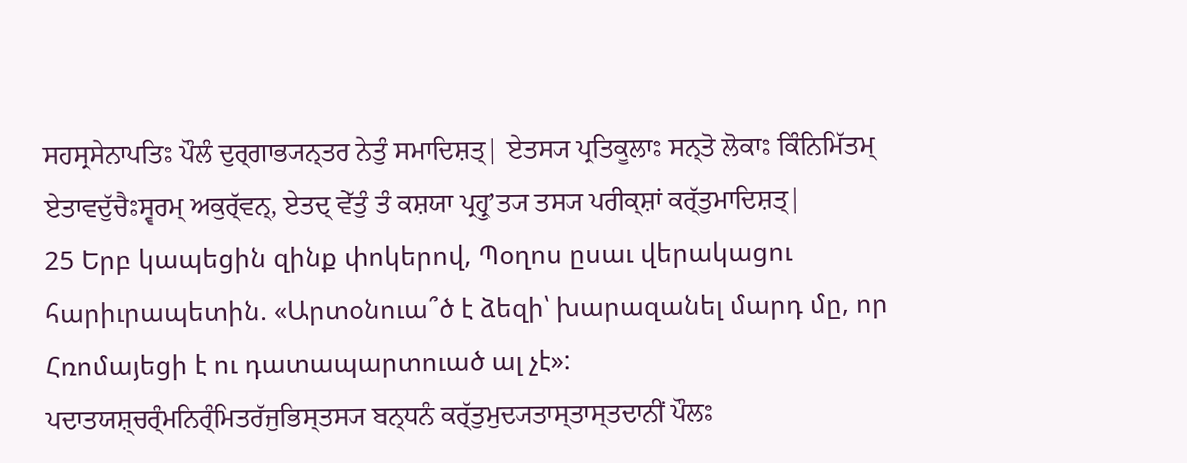ਸਹਸ੍ਰਸੇਨਾਪਤਿਃ ਪੌਲੰ ਦੁਰ੍ਗਾਭ੍ਯਨ੍ਤਰ ਨੇਤੁੰ ਸਮਾਦਿਸ਼ਤ੍| ਏਤਸ੍ਯ ਪ੍ਰਤਿਕੂਲਾਃ ਸਨ੍ਤੋ ਲੋਕਾਃ ਕਿੰਨਿਮਿੱਤਮ੍ ਏਤਾਵਦੁੱਚੈਃਸ੍ਵਰਮ੍ ਅਕੁਰ੍ੱਵਨ੍, ਏਤਦ੍ ਵੇੱਤੁੰ ਤੰ ਕਸ਼ਯਾ ਪ੍ਰਹ੍ਰੁʼਤ੍ਯ ਤਸ੍ਯ ਪਰੀਕ੍ਸ਼ਾਂ ਕਰ੍ੱਤੁਮਾਦਿਸ਼ਤ੍|
25 Երբ կապեցին զինք փոկերով, Պօղոս ըսաւ վերակացու հարիւրապետին. «Արտօնուա՞ծ է ձեզի՝ խարազանել մարդ մը, որ Հռոմայեցի է ու դատապարտուած ալ չէ»:
ਪਦਾਤਯਸ਼੍ਚਰ੍ੰਮਨਿਰ੍ੰਮਿਤਰੱਜੁਭਿਸ੍ਤਸ੍ਯ ਬਨ੍ਧਨੰ ਕਰ੍ੱਤੁਮੁਦ੍ਯਤਾਸ੍ਤਾਸ੍ਤਦਾਨੀਂ ਪੌਲਃ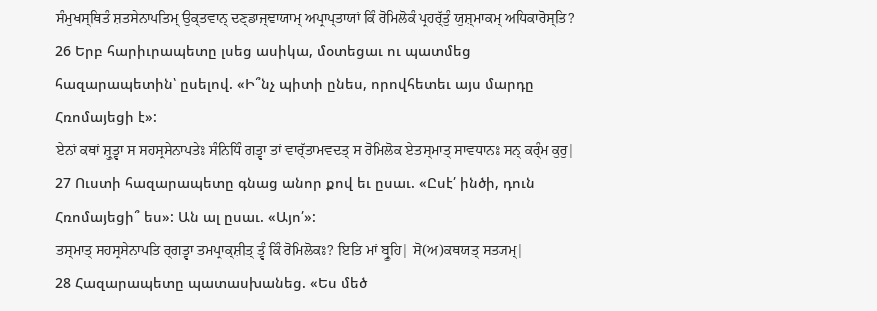ਸੰਮੁਖਸ੍ਥਿਤੰ ਸ਼ਤਸੇਨਾਪਤਿਮ੍ ਉਕ੍ਤਵਾਨ੍ ਦਣ੍ਡਾਜ੍ਞਾਯਾਮ੍ ਅਪ੍ਰਾਪ੍ਤਾਯਾਂ ਕਿੰ ਰੋਮਿਲੋਕੰ ਪ੍ਰਹਰ੍ੱਤੁੰ ਯੁਸ਼੍ਮਾਕਮ੍ ਅਧਿਕਾਰੋਸ੍ਤਿ?
26 Երբ հարիւրապետը լսեց ասիկա, մօտեցաւ ու պատմեց հազարապետին՝ ըսելով. «Ի՞նչ պիտի ընես, որովհետեւ այս մարդը Հռոմայեցի է»:
ਏਨਾਂ ਕਥਾਂ ਸ਼੍ਰੁਤ੍ਵਾ ਸ ਸਹਸ੍ਰਸੇਨਾਪਤੇਃ ਸੰਨਿਧਿੰ ਗਤ੍ਵਾ ਤਾਂ ਵਾਰ੍ੱਤਾਮਵਦਤ੍ ਸ ਰੋਮਿਲੋਕ ਏਤਸ੍ਮਾਤ੍ ਸਾਵਧਾਨਃ ਸਨ੍ ਕਰ੍ੰਮ ਕੁਰੁ|
27 Ուստի հազարապետը գնաց անոր քով եւ ըսաւ. «Ըսէ՛ ինծի, դուն Հռոմայեցի՞ ես»: Ան ալ ըսաւ. «Այո՛»:
ਤਸ੍ਮਾਤ੍ ਸਹਸ੍ਰਸੇਨਾਪਤਿ ਰ੍ਗਤ੍ਵਾ ਤਮਪ੍ਰਾਕ੍ਸ਼ੀਤ੍ ਤ੍ਵੰ ਕਿੰ ਰੋਮਿਲੋਕਃ? ਇਤਿ ਮਾਂ ਬ੍ਰੂਹਿ| ਸੋ(ਅ)ਕਥਯਤ੍ ਸਤ੍ਯਮ੍|
28 Հազարապետը պատասխանեց. «Ես մեծ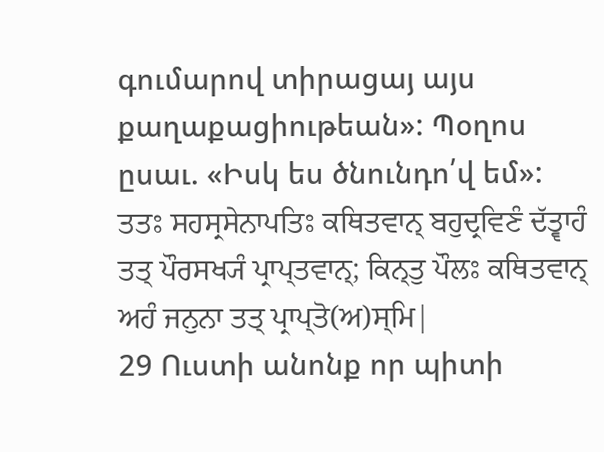գումարով տիրացայ այս քաղաքացիութեան»: Պօղոս ըսաւ. «Իսկ ես ծնունդո՛վ եմ»:
ਤਤਃ ਸਹਸ੍ਰਸੇਨਾਪਤਿਃ ਕਥਿਤਵਾਨ੍ ਬਹੁਦ੍ਰਵਿਣੰ ਦੱਤ੍ਵਾਹੰ ਤਤ੍ ਪੌਰਸਖ੍ਯੰ ਪ੍ਰਾਪ੍ਤਵਾਨ੍; ਕਿਨ੍ਤੁ ਪੌਲਃ ਕਥਿਤਵਾਨ੍ ਅਹੰ ਜਨੁਨਾ ਤਤ੍ ਪ੍ਰਾਪ੍ਤੋ(ਅ)ਸ੍ਮਿ|
29 Ուստի անոնք որ պիտի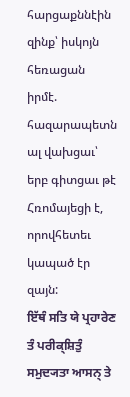հարցաքննէին զինք՝ իսկոյն հեռացան իրմէ. հազարապետն ալ վախցաւ՝ երբ գիտցաւ թէ Հռոմայեցի է, որովհետեւ կապած էր զայն:
ਇੱਥੰ ਸਤਿ ਯੇ ਪ੍ਰਹਾਰੇਣ ਤੰ ਪਰੀਕ੍ਸ਼ਿਤੁੰ ਸਮੁਦ੍ਯਤਾ ਆਸਨ੍ ਤੇ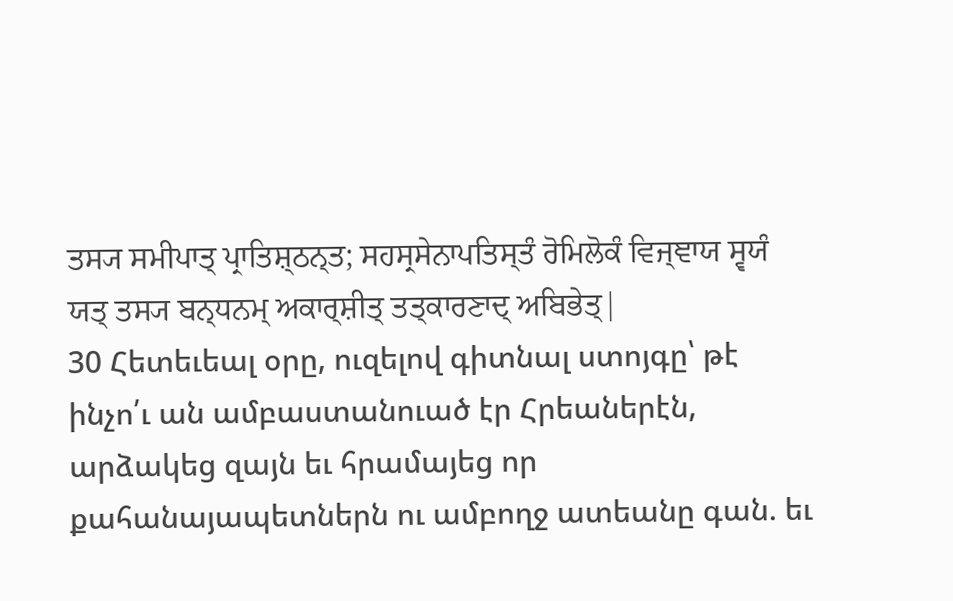ਤਸ੍ਯ ਸਮੀਪਾਤ੍ ਪ੍ਰਾਤਿਸ਼੍ਠਨ੍ਤ; ਸਹਸ੍ਰਸੇਨਾਪਤਿਸ੍ਤੰ ਰੋਮਿਲੋਕੰ ਵਿਜ੍ਞਾਯ ਸ੍ਵਯੰ ਯਤ੍ ਤਸ੍ਯ ਬਨ੍ਧਨਮ੍ ਅਕਾਰ੍ਸ਼ੀਤ੍ ਤਤ੍ਕਾਰਣਾਦ੍ ਅਬਿਭੇਤ੍|
30 Հետեւեալ օրը, ուզելով գիտնալ ստոյգը՝ թէ ինչո՛ւ ան ամբաստանուած էր Հրեաներէն, արձակեց զայն եւ հրամայեց որ քահանայապետներն ու ամբողջ ատեանը գան. եւ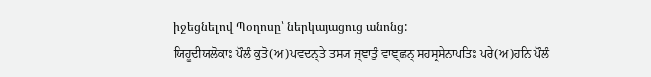իջեցնելով Պօղոսը՝ ներկայացուց անոնց:
ਯਿਹੂਦੀਯਲੋਕਾਃ ਪੌਲੰ ਕੁਤੋ(ਅ)ਪਵਦਨ੍ਤੇ ਤਸ੍ਯ ਜ੍ਞਾਤੁੰ ਵਾਞ੍ਛਨ੍ ਸਹਸ੍ਰਸੇਨਾਪਤਿਃ ਪਰੇ(ਅ)ਹਨਿ ਪੌਲੰ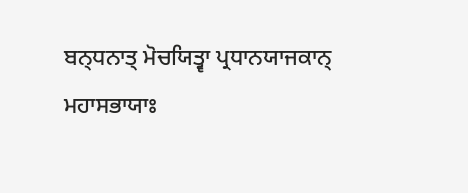ਬਨ੍ਧਨਾਤ੍ ਮੋਚਯਿਤ੍ਵਾ ਪ੍ਰਧਾਨਯਾਜਕਾਨ੍ ਮਹਾਸਭਾਯਾਃ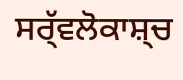ਸਰ੍ੱਵਲੋਕਾਸ਼੍ਚ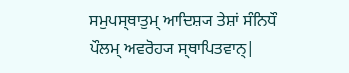ਸਮੁਪਸ੍ਥਾਤੁਮ੍ ਆਦਿਸ਼੍ਯ ਤੇਸ਼ਾਂ ਸੰਨਿਧੌ ਪੌਲਮ੍ ਅਵਰੋਹ੍ਯ ਸ੍ਥਾਪਿਤਵਾਨ੍|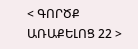< ԳՈՐԾՔ ԱՌԱՔԵԼՈՑ 22 >